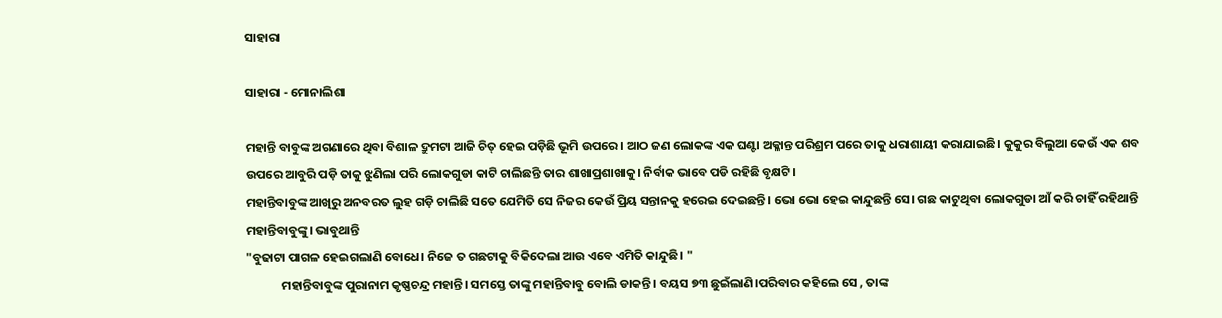ସାହାରା

ସାହାରା - ମୋନାଲିଶା

ମହାନ୍ତି ବାବୁଙ୍କ ଅଗଣାରେ ଥିବା ବିଶାଳ ଦ୍ରୁମଟା ଆଜି ଚିତ୍ ହେଇ ପଡ଼ିଛି ଭୂମି ଉପରେ। ଆଠ ଜଣ ଲୋକଙ୍କ ଏକ ଘଣ୍ଟା ଅକ୍ଳାନ୍ତ ପରିଶ୍ରମ ପରେ ତାକୁ ଧରାଶାୟୀ କରାଯାଇଛି। କୁକୁର ବିଲୁଆ କେଉଁ ଏକ ଶବ ଉପରେ ଆବୁରି ପଡ଼ି ତାକୁ ଝୁଣିଲା ପରି ଲୋକଗୁଡା କାଟି ଚାଲିଛନ୍ତି ତାର ଶାଖାପ୍ରଶାଖାକୁ। ନିର୍ବାକ ଭାବେ ପଡି ରହିଛି ବୃକ୍ଷଟି।
ମହାନ୍ତିବାବୁଙ୍କ ଆଖିରୁ ଅନବରତ ଲୁହ ଗଡ଼ି ଚାଲିଛି ସତେ ଯେମିତି ସେ ନିଜର କେଉଁ ପ୍ରିୟ ସନ୍ତାନକୁ ହରେଇ ଦେଇଛନ୍ତି। ଭୋ ଭୋ ହେଇ କାନ୍ଦୁଛନ୍ତି ସେ। ଗଛ କାଟୁଥିବା ଲୋକଗୁଡା ଆଁ କରି ଚାହିଁ ରହିଥାନ୍ତି ମହାନ୍ତିବାବୁଙ୍କୁ। ଭାବୁଥାନ୍ତି
"ବୁଢାଟା ପାଗଳ ହେଇଗଲାଣି ବୋଧେ। ନିଜେ ତ ଗଛଟାକୁ ବିକିଦେଲା ଆଉ ଏବେ ଏମିତି କାନ୍ଦୁଛି। "
             ମହାନ୍ତିବାବୁଙ୍କ ପୁରାନାମ କୃଷ୍ଣଚନ୍ଦ୍ର ମହାନ୍ତି। ସମସ୍ତେ ତାଙ୍କୁ ମହାନ୍ତିବାବୁ ବୋଲି ଡାକନ୍ତି। ବୟସ ୭୩ ଛୁଇଁଲାଣି।ପରିବାର କହିଲେ ସେ , ତାଙ୍କ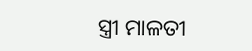ସ୍ତ୍ରୀ ମାଳତୀ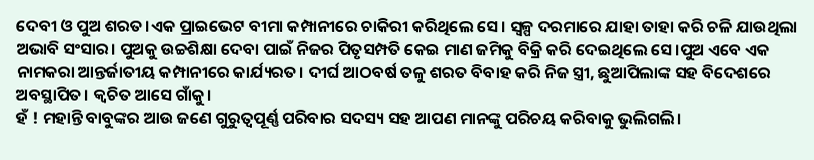ଦେବୀ ଓ ପୁଅ ଶରତ।ଏକ ପ୍ରାଇଭେଟ ବୀମା କମ୍ପାନୀରେ ଚାକିରୀ କରିଥିଲେ ସେ। ସ୍ବଳ୍ପ ଦରମାରେ ଯାହା ତାହା କରି ଚଳି ଯାଉଥିଲା ଅଭାବି ସଂସାର। ପୁଅକୁ ଉଚ୍ଚଶିକ୍ଷା ଦେବା ପାଇଁ ନିଜର ପିତୃସମ୍ପତି କେଇ ମାଣ ଜମିକୁ ବିକ୍ରି କରି ଦେଇଥିଲେ ସେ‌।ପୁଅ ଏବେ ଏକ ନାମକରା ଆନ୍ତର୍ଜାତୀୟ କମ୍ପାନୀରେ କାର୍ଯ୍ୟରତ। ଦୀର୍ଘ ଆଠବର୍ଷ ତଳୁ ଶରତ ବିବାହ କରି ନିଜ ସ୍ତ୍ରୀ, ଛୁଆପିଲାଙ୍କ ସହ ବିଦେଶରେ ଅବସ୍ଥାପିତ। କ୍ଵଚିତ ଆସେ ଗାଁକୁ।
ହଁ ! ମହାନ୍ତି ବାବୁଙ୍କର ଆଉ ଜଣେ ଗୁରୁତ୍ବପୂର୍ଣ୍ଣ ପରିବାର ସଦସ୍ୟ ସହ ଆପଣ ମାନଙ୍କୁ ପରିଚୟ କରିବାକୁ ଭୁଲିଗଲି।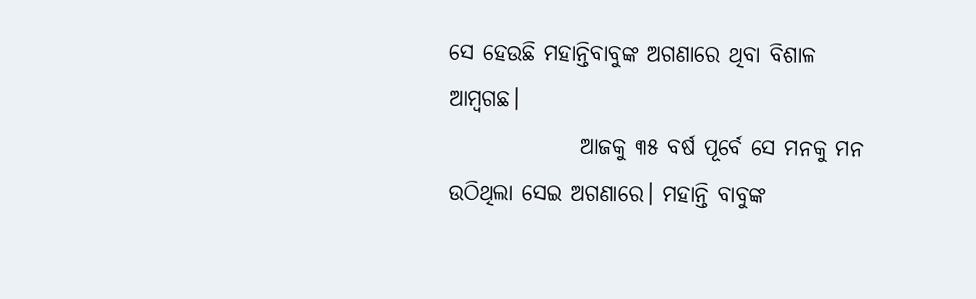ସେ ହେଉଛି ମହାନ୍ତିବାବୁଙ୍କ ଅଗଣାରେ ଥିବା ବିଶାଳ ଆମ୍ବଗଛ।
               ଆଜକୁ ୩୫ ବର୍ଷ ପୂର୍ବେ ସେ ମନକୁ ମନ ଉଠିଥିଲା ସେଇ ଅଗଣାରେ। ମହାନ୍ତି ବାବୁଙ୍କ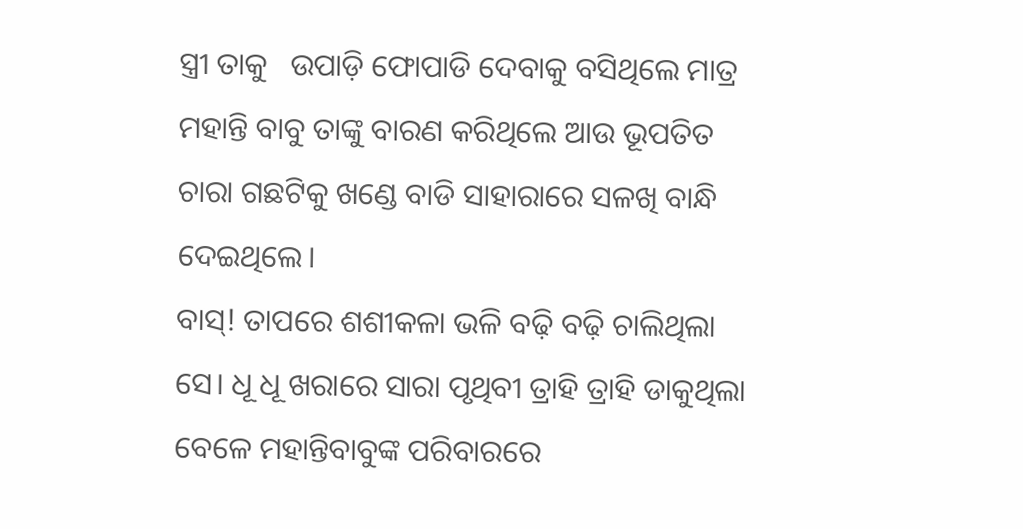ସ୍ତ୍ରୀ ତାକୁ   ଉପାଡ଼ି ଫୋପାଡି ଦେବାକୁ ବସିଥିଲେ ମାତ୍ର ମହାନ୍ତି ବାବୁ ତାଙ୍କୁ ବାରଣ କରିଥିଲେ ଆଉ ଭୂପତିତ ଚାରା ଗଛଟିକୁ ଖଣ୍ଡେ ବାଡି ସାହାରାରେ ସଳଖି ବାନ୍ଧି ଦେଇଥିଲେ।
ବାସ୍! ତାପରେ ଶଶୀକଳା ଭଳି ବଢ଼ି ବଢ଼ି ଚାଲିଥିଲା ସେ। ଧୂ ଧୂ ଖରାରେ ସାରା ପୃଥିବୀ ତ୍ରାହି ତ୍ରାହି ଡାକୁଥିଲା ବେଳେ ମହାନ୍ତିବାବୁଙ୍କ ପରିବାରରେ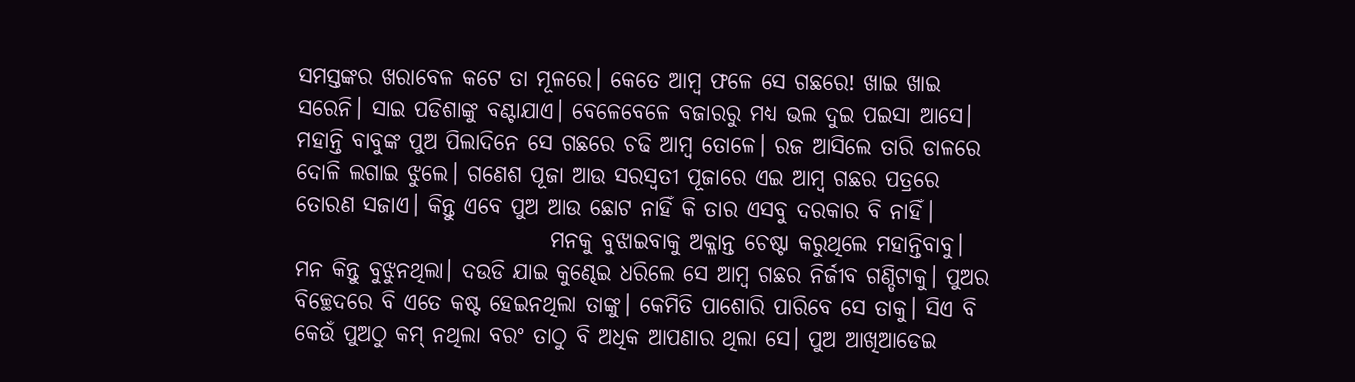ସମସ୍ତଙ୍କର ଖରାବେଳ କଟେ ତା ମୂଳରେ। କେତେ ଆମ୍ବ ଫଳେ ସେ ଗଛରେ! ଖାଇ ଖାଇ ସରେନି। ସାଇ ପଡିଶାଙ୍କୁ ବଣ୍ଟାଯାଏ। ବେଳେବେଳେ ବଜାରରୁ ମଧ୍ୟ ଭଲ ଦୁଇ ପଇସା ଆସେ। ମହାନ୍ତି ବାବୁଙ୍କ ପୁଅ ପିଲାଦିନେ ସେ ଗଛରେ ଚଢି ଆମ୍ବ ତୋଳେ। ରଜ ଆସିଲେ ତାରି ଡାଳରେ ଦୋଳି ଲଗାଇ ଝୁଲେ। ଗଣେଶ ପୂଜା ଆଉ ସରସ୍ବତୀ ପୂଜାରେ ଏଇ ଆମ୍ବ ଗଛର ପତ୍ରରେ ତୋରଣ ସଜାଏ। କିନ୍ତୁ ଏବେ ପୁଅ ଆଉ ଛୋଟ ନାହିଁ କି ତାର ଏସବୁ ଦରକାର ବି ନାହିଁ‌।
                             ମନକୁ ବୁଝାଇବାକୁ ଅକ୍ଳାନ୍ତ ଚେଷ୍ଟା କରୁଥିଲେ ମହାନ୍ତିବାବୁ‌। ମନ କିନ୍ତୁ ବୁଝୁନଥିଲା। ଦଉଡି ଯାଇ କୁଣ୍ଢେଇ ଧରିଲେ ସେ ଆମ୍ବ ଗଛର ନିର୍ଜୀବ ଗଣ୍ଡିଟାକୁ। ପୁଅର ବିଚ୍ଛେଦରେ ବି ଏତେ କଷ୍ଟ ହେଇନଥିଲା ତାଙ୍କୁ। କେମିତି ପାଶୋରି ପାରିବେ ସେ ତାକୁ। ସିଏ ବି କେଉଁ ପୁଅଠୁ କମ୍ ନଥିଲା ବରଂ ତାଠୁ ବି ଅଧିକ ଆପଣାର ଥିଲା ସେ। ପୁଅ ଆଖିଆଡେଇ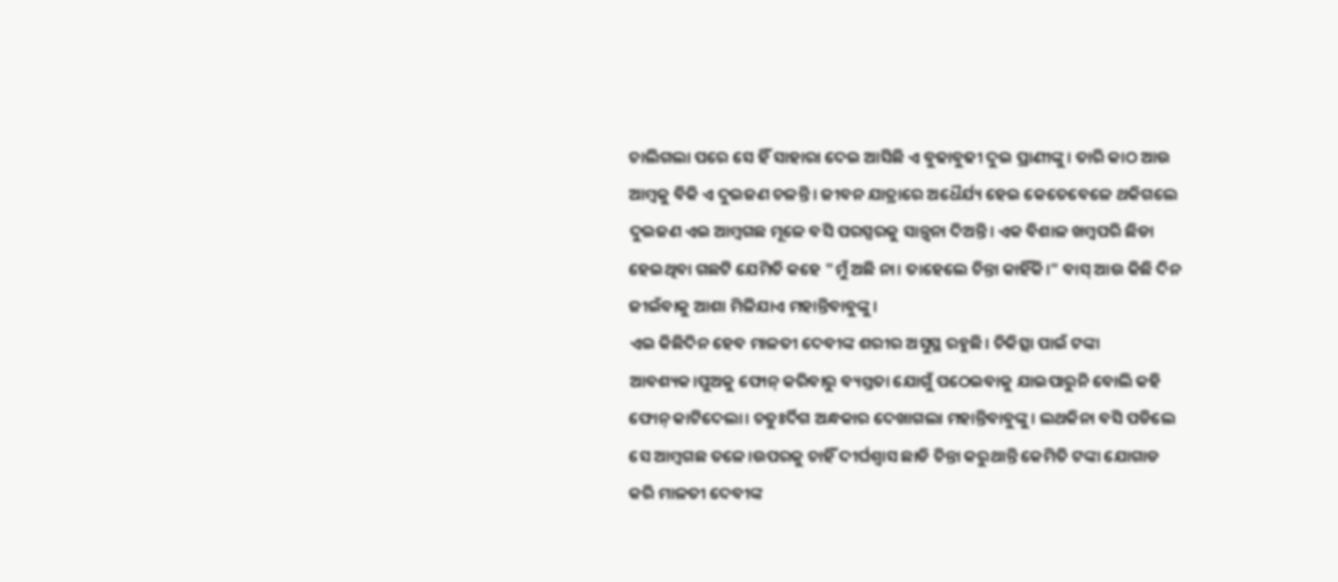ଚାଲିଗଲା ପରେ ସେ ହିଁ ସାହାରା ଦେଇ ଆସିଛି ଏ ବୁଢାବୁଢୀ ଦୁଇ ପ୍ରାଣୀଙ୍କୁ। ତାରି କାଠ ଆଉ ଆମ୍ବକୁ ବିକି ଏ ଦୁଇଜଣ ଚଳନ୍ତି। ଜୀବନ ଯାତ୍ରାରେ ଅଧୈର୍ଯ୍ୟ ହେଇ କେତେବେଳେ ଥକିଗଲେ ଦୁଇଜଣ ଏଇ ଆମ୍ବଗଛ ମୂଳେ ବସି ପରସ୍ପରକୁ ସାନ୍ତ୍ବନା ଦିଅନ୍ତି। ଏକ ବିଶାଳ ଖମ୍ବପରି ଛିଡା ହେଇଥିବା ଗଛଟି ଯେମିତି କହେ "ମୁଁ ଅଛି ନା। ତାହେଲେ ଚିନ୍ତା କାହିଁକି।" ବାସ୍ ଆଉ କିଛି ଦିନ ଜୀଇଁବାକୁ ଆଶା ମିଳିଯାଏ ମହାନ୍ତିବାବୁଙ୍କୁ।
ଏଇ କିଛିଦିନ ହେବ ମାଳତୀ ଦେବୀଙ୍କ ଶରୀର ଅସୁସ୍ଥ ରହୁଛି। ଚିକିତ୍ସା ପାଇଁ ଟଙ୍କା ଆବଶ୍ୟକ।ପୁଅକୁ ଫୋନ୍ କରିବାରୁ ବ୍ୟସ୍ତତା ଯୋଗୁଁ ପଠେଇବାକୁ ଯାଇପାରୁନି ବୋଲି କହି ଫୋନ୍ କାଟିଦେଲା। ଚତୁଃର୍ଦିଗ ଅନ୍ଧକାର ଦେଖାଗଲା ମହାନ୍ତିବାବୁଙ୍କୁ। ଲଥକିନା ବସି ପଡିଲେ ସେ ଆମ୍ବଗଛ ତଳେ।ଉପରକୁ ଚାହିଁ ଦୀର୍ଘଶ୍ବାସ ଛାଡି ଚିନ୍ତା କରୁଥାନ୍ତି କେମିତି ଟଙ୍କା ଯୋଗାଡ କରି ମାଳତୀ ଦେବୀଙ୍କ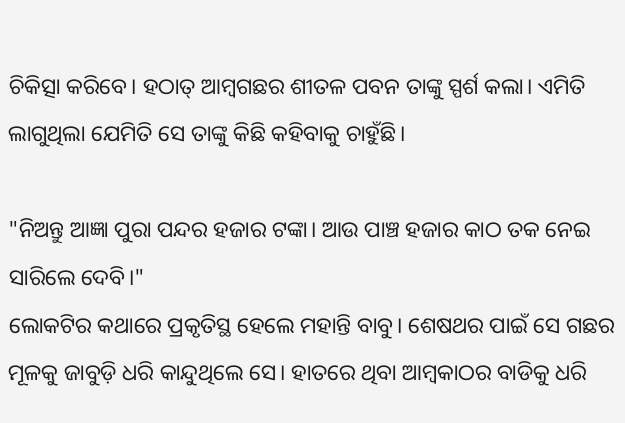ଚିକିତ୍ସା କରିବେ। ହଠାତ୍ ଆମ୍ବଗଛର ଶୀତଳ ପବନ ତାଙ୍କୁ ସ୍ପର୍ଶ କଲା। ଏମିତି ଲାଗୁଥିଲା ଯେମିତି ସେ ତାଙ୍କୁ କିଛି କହିବାକୁ ଚାହୁଁଛି।

"ନିଅନ୍ତୁ ଆଜ୍ଞା ପୁରା ପନ୍ଦର ହଜାର ଟଙ୍କା। ଆଉ ପାଞ୍ଚ ହଜାର କାଠ ତକ ନେଇ ସାରିଲେ ଦେବି।"
ଲୋକଟିର କଥାରେ ପ୍ରକୃତିସ୍ଥ ହେଲେ ମହାନ୍ତି ବାବୁ। ଶେଷଥର ପାଇଁ ସେ ଗଛର ମୂଳକୁ ଜାବୁଡ଼ି ଧରି କାନ୍ଦୁଥିଲେ ସେ। ହାତରେ ଥିବା ଆମ୍ବକାଠର ବାଡିକୁ ଧରି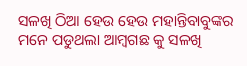ସଳଖି ଠିଆ ହେଉ ହେଉ ମହାନ୍ତିବାବୁଙ୍କର ମନେ ପଡୁଥଲା ଆମ୍ବଗଛ କୁ ସଳଖି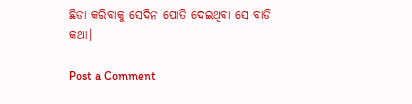ଛିଡା କରିବାକୁ ସେଦିନ ପୋତି ଦେଇଥିବା ସେ ବାଡି କଥା।

Post a Comment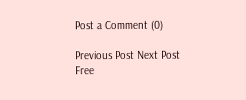Post a Comment (0)

Previous Post Next Post
Free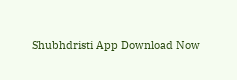Shubhdristi App Download Now